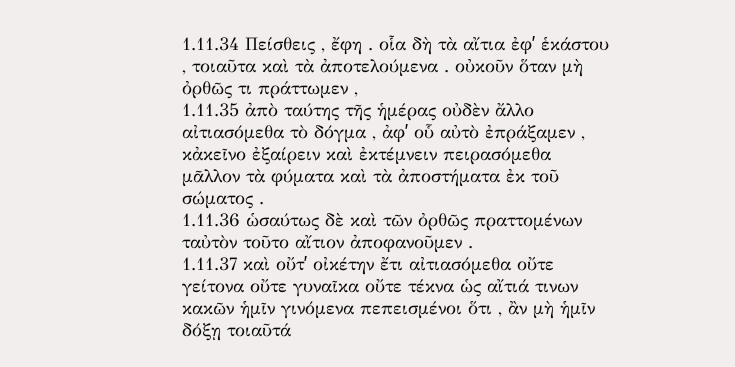1.11.34 Πείσθεις , ἔφη . οἷα δὴ τὰ αἴτια ἐφʹ ἑκάστου , τοιαῦτα καὶ τὰ ἀποτελούμενα . οὐκοῦν ὅταν μὴ ὀρθῶς τι πράττωμεν ,
1.11.35 ἀπὸ ταύτης τῆς ἡμέρας οὐδὲν ἄλλο αἰτιασόμεθα τὸ δόγμα , ἀφʹ οὗ αὐτὸ ἐπράξαμεν , κἀκεῖνο ἐξαίρειν καὶ ἐκτέμνειν πειρασόμεθα μᾶλλον τὰ φύματα καὶ τὰ ἀποστήματα ἐκ τοῦ σώματος .
1.11.36 ὡσαύτως δὲ καὶ τῶν ὀρθῶς πραττομένων ταὐτὸν τοῦτο αἴτιον ἀποφανοῦμεν .
1.11.37 καὶ οὔτʹ οἰκέτην ἔτι αἰτιασόμεθα οὔτε γείτονα οὔτε γυναῖκα οὔτε τέκνα ὡς αἴτιά τινων κακῶν ἡμῖν γινόμενα πεπεισμένοι ὅτι , ἂν μὴ ἡμῖν δόξῃ τοιαῦτά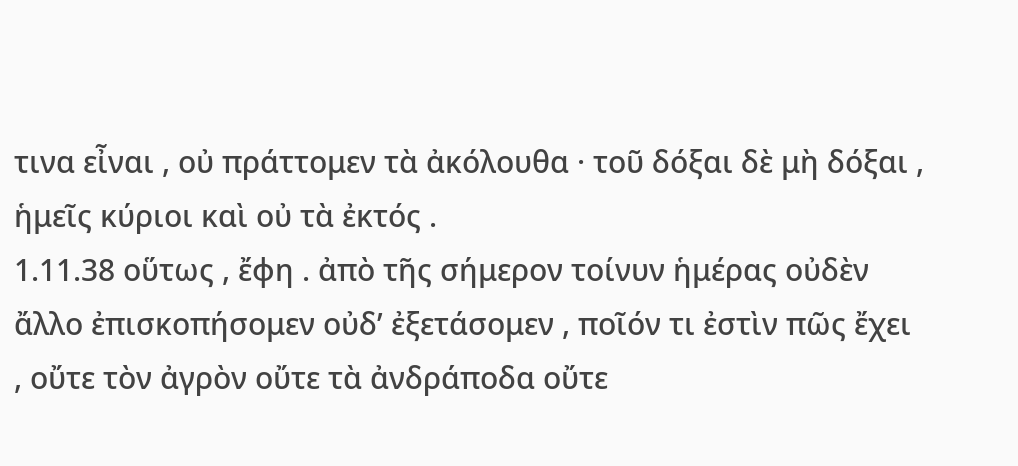τινα εἶναι , οὐ πράττομεν τὰ ἀκόλουθα · τοῦ δόξαι δὲ μὴ δόξαι , ἡμεῖς κύριοι καὶ οὐ τὰ ἐκτός .
1.11.38 οὕτως , ἔφη . ἀπὸ τῆς σήμερον τοίνυν ἡμέρας οὐδὲν ἄλλο ἐπισκοπήσομεν οὐδʹ ἐξετάσομεν , ποῖόν τι ἐστὶν πῶς ἔχει , οὔτε τὸν ἀγρὸν οὔτε τὰ ἀνδράποδα οὔτε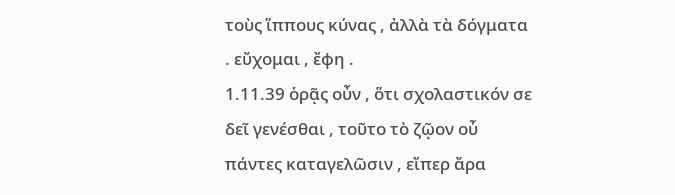τοὺς ἵππους κύνας , ἀλλὰ τὰ δόγματα . εὔχομαι , ἔφη .
1.11.39 ὁρᾷς οὖν , ὅτι σχολαστικόν σε δεῖ γενέσθαι , τοῦτο τὸ ζῷον οὗ πάντες καταγελῶσιν , εἴπερ ἄρα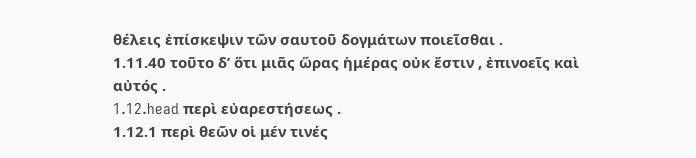θέλεις ἐπίσκεψιν τῶν σαυτοῦ δογμάτων ποιεῖσθαι .
1.11.40 τοῦτο δʹ ὅτι μιᾶς ὥρας ἡμέρας οὐκ ἔστιν , ἐπινοεῖς καὶ αὐτός .
1.12.head περὶ εὐαρεστήσεως .
1.12.1 περὶ θεῶν οἱ μέν τινές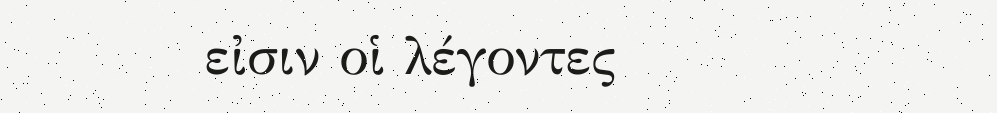εἰσιν οἱ λέγοντες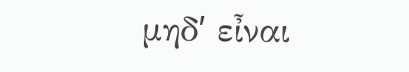μηδʹ εἶναι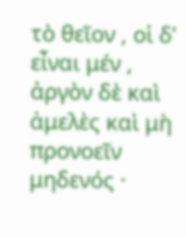τὸ θεῖον , οἱ δʹ εἶναι μέν , ἀργὸν δὲ καὶ ἀμελὲς καὶ μὴ προνοεῖν μηδενός ·